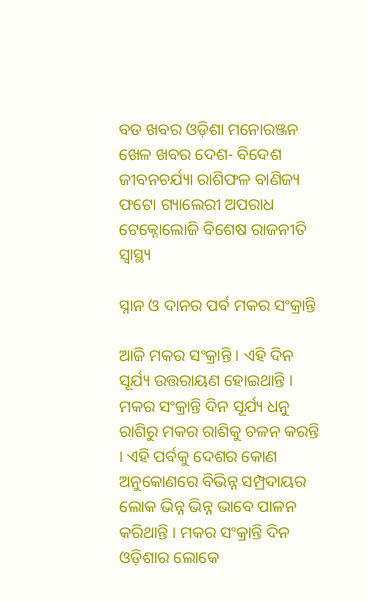ବଡ ଖବର ଓଡ଼ିଶା ମନୋରଞ୍ଜନ ଖେଳ ଖବର ଦେଶ- ବିଦେଶ ଜୀବନଚର୍ଯ୍ୟା ରାଶିଫଳ ବାଣିଜ୍ୟ ଫଟୋ ଗ୍ୟାଲେରୀ ଅପରାଧ ଟେକ୍ନୋଲୋଜି ବିଶେଷ ରାଜନୀତି ସ୍ଵାସ୍ଥ୍ୟ

ସ୍ନାନ ଓ ଦାନର ପର୍ବ ମକର ସଂକ୍ରାନ୍ତି

ଆଜି ମକର ସଂକ୍ରାନ୍ତି । ଏହି ଦିନ ସୂର୍ଯ୍ୟ ଉତ୍ତରାୟଣ ହୋଇଥାନ୍ତି । ମକର ସଂକ୍ରାନ୍ତି ଦିନ ସୂର୍ଯ୍ୟ ଧନୁ ରାଶିରୁ ମକର ରାଶିକୁ ଚଳନ କରନ୍ତି । ଏହି ପର୍ବକୁ ଦେଶର କୋଣ ଅନୁକୋଣରେ ବିଭିନ୍ନ ସମ୍ପ୍ରଦାୟର ଲୋକ ଭିନ୍ନ ଭିନ୍ନ ଭାବେ ପାଳନ କରିଥାନ୍ତି । ମକର ସଂକ୍ରାନ୍ତି ଦିନ ଓଡ଼ିଶାର ଲୋକେ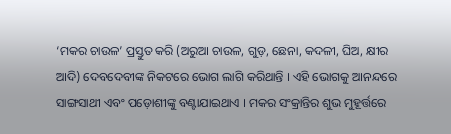‘ମକର ଚାଉଳ’ ପ୍ରସ୍ତୁତ କରି (ଅରୁଆ ଚାଉଳ, ଗୁଡ଼, ଛେନା, କଦଳୀ, ଘିଅ, କ୍ଷୀର ଆଦି) ଦେବଦେବୀଙ୍କ ନିକଟରେ ଭୋଗ ଲାଗି କରିଥାନ୍ତି । ଏହି ଭୋଗକୁ ଆନନ୍ଦରେ ସାଙ୍ଗସାଥୀ ଏବଂ ପଡ଼ୋଶୀଙ୍କୁ ବଣ୍ଟାଯାଇଥାଏ । ମକର ସଂକ୍ରାନ୍ତିର ଶୁଭ ମୁହୂର୍ତ୍ତରେ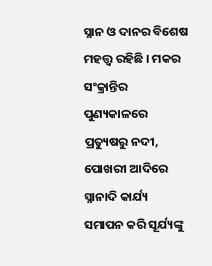ସ୍ନାନ ଓ ଦାନର ବିଶେଷ ମହତ୍ତ୍ବ ରହିଛି । ମକର ସଂକ୍ରାନ୍ତିର ପୁଣ୍ୟକାଳରେ ପ୍ରତ୍ୟୁଷରୁ ନଦୀ, ପୋଖରୀ ଆଦିରେ ସ୍ନାନାଦି କାର୍ଯ୍ୟ ସମାପନ କରି ସୂର୍ଯ୍ୟଙ୍କୁ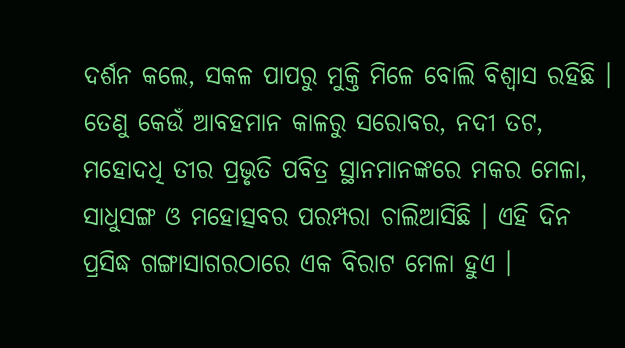ଦର୍ଶନ କଲେ, ସକଳ ପାପରୁ ମୁକ୍ତି ମିଳେ ବୋଲି ବିଶ୍ୱାସ ରହିଛି । ତେଣୁ କେଉଁ ଆବହମାନ କାଳରୁ ସରୋବର, ନଦୀ ତଟ, ମହୋଦଧି ତୀର ପ୍ରଭୃତି ପବିତ୍ର ସ୍ଥାନମାନଙ୍କରେ ମକର ମେଳା, ସାଧୁସଙ୍ଗ ଓ ମହୋତ୍ସବର ପରମ୍ପରା ଚାଲିଆସିଛି । ଏହି ଦିନ ପ୍ରସିଦ୍ଧ ଗଙ୍ଗାସାଗରଠାରେ ଏକ ବିରାଟ ମେଳା ହୁଏ ।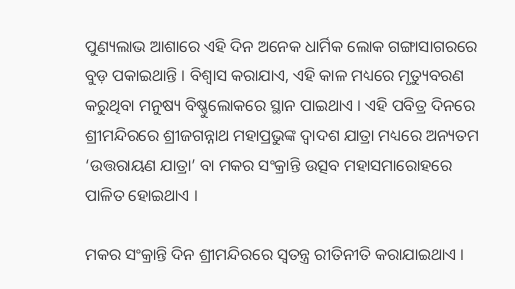ପୁଣ୍ୟଲାଭ ଆଶାରେ ଏହି ଦିନ ଅନେକ ଧାର୍ମିକ ଲୋକ ଗଙ୍ଗାସାଗରରେ ବୁଡ଼ ପକାଇଥାନ୍ତି । ବିଶ୍ୱାସ କରାଯାଏ, ଏହି କାଳ ମଧ୍ୟରେ ମୃତ୍ୟୁବରଣ କରୁଥିବା ମନୁଷ୍ୟ ବିଷ୍ଣୁଲୋକରେ ସ୍ଥାନ ପାଇଥାଏ । ଏହି ପବିତ୍ର ଦିନରେ ଶ୍ରୀମନ୍ଦିରରେ ଶ୍ରୀଜଗନ୍ନାଥ ମହାପ୍ରଭୁଙ୍କ ଦ୍ୱାଦଶ ଯାତ୍ରା ମଧ୍ୟରେ ଅନ୍ୟତମ ‘ଉତ୍ତରାୟଣ ଯାତ୍ରା’ ବା ମକର ସଂକ୍ରାନ୍ତି ଉତ୍ସବ ମହାସମାରୋହରେ ପାଳିତ ହୋଇଥାଏ ।

ମକର ସଂକ୍ରାନ୍ତି ଦିନ ଶ୍ରୀମନ୍ଦିରରେ ସ୍ୱତନ୍ତ୍ର ରୀତିନୀତି କରାଯାଇଥାଏ ।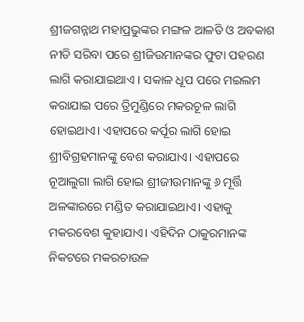ଶ୍ରୀଜଗନ୍ନାଥ ମହାପ୍ରଭୁଙ୍କର ମଙ୍ଗଳ ଆଳତି ଓ ଅବକାଶ ନୀତି ସରିବା ପରେ ଶ୍ରୀଜିଉମାନଙ୍କର ଫୁଟା ପହରଣ ଲାଗି କରାଯାଇଥାଏ । ସକାଳ ଧୂପ ପରେ ମଇଲମ କରାଯାଇ ପରେ ତ୍ରିମୁଣ୍ଡିରେ ମକରଚୂଳ ଲାଗି ହୋଇଥାଏ। ଏହାପରେ କର୍ପୂର ଲାଗି ହୋଇ ଶ୍ରୀବିଗ୍ରହମାନଙ୍କୁ ବେଶ କରାଯାଏ। ଏହାପରେ ନୂଆଲୁଗା ଲାଗି ହୋଇ ଶ୍ରୀଜୀଉମାନଙ୍କୁ ୬ ମୂର୍ତ୍ତି ଅଳଙ୍କାରରେ ମଣ୍ଡିତ କରାଯାଇଥାଏ। ଏହାକୁ ମକରବେଶ କୁହାଯାଏ। ଏହିଦିନ ଠାକୁରମାନଙ୍କ ନିକଟରେ ମକରଚାଉଳ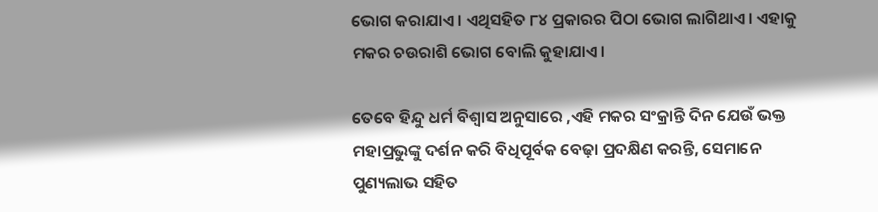ଭୋଗ କରାଯାଏ। ଏଥିସହିତ ୮୪ ପ୍ରକାରର ପିଠା ଭୋଗ ଲାଗିଥାଏ। ଏହାକୁ ମକର ଚଉରାଶି ଭୋଗ ବୋଲି କୁହାଯାଏ।

ତେବେ ହିନ୍ଦୁ ଧର୍ମ ବିଶ୍ୱାସ ଅନୁସାରେ ,ଏହି ମକର ସଂକ୍ରାନ୍ତି ଦିନ ଯେଉଁ ଭକ୍ତ ମହାପ୍ରଭୁଙ୍କୁ ଦର୍ଶନ କରି ବିଧିପୂର୍ବକ ବେଢ଼ା ପ୍ରଦକ୍ଷିଣ କରନ୍ତି, ସେମାନେ ପୁଣ୍ୟଲାଭ ସହିତ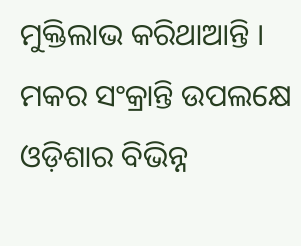ମୁକ୍ତିଲାଭ କରିଥାଆନ୍ତି । ମକର ସଂକ୍ରାନ୍ତି ଉପଲକ୍ଷେ ଓଡ଼ିଶାର ବିଭିନ୍ନ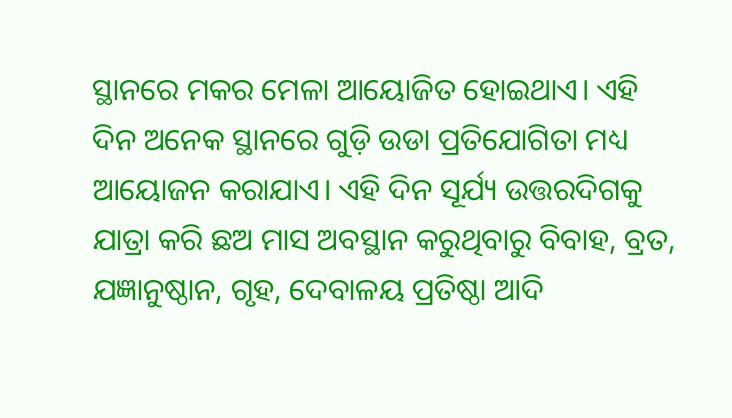ସ୍ଥାନରେ ମକର ମେଳା ଆୟୋଜିତ ହୋଇଥାଏ। ଏହି ଦିନ ଅନେକ ସ୍ଥାନରେ ଗୁଡ଼ି ଉଡା ପ୍ରତିଯୋଗିତା ମଧ୍ୟ ଆୟୋଜନ କରାଯାଏ। ଏହି ଦିନ ସୂର୍ଯ୍ୟ ଉତ୍ତରଦିଗକୁ ଯାତ୍ରା କରି ଛଅ ମାସ ଅବସ୍ଥାନ କରୁଥିବାରୁ ବିବାହ, ବ୍ରତ, ଯଜ୍ଞାନୁଷ୍ଠାନ, ଗୃହ, ଦେବାଳୟ ପ୍ରତିଷ୍ଠା ଆଦି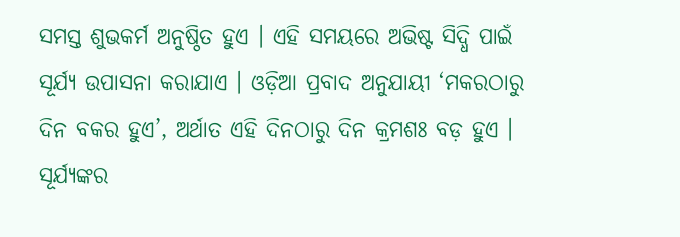ସମସ୍ତ ଶୁଭକର୍ମ ଅନୁଷ୍ଠିତ ହୁଏ । ଏହି ସମୟରେ ଅଭିଷ୍ଟ ସିଦ୍ଧି ପାଇଁ ସୂର୍ଯ୍ୟ ଉପାସନା କରାଯାଏ । ଓଡ଼ିଆ ପ୍ରବାଦ ଅନୁଯାୟୀ ‘ମକରଠାରୁ ଦିନ ବକର ହୁଏ’, ଅର୍ଥାତ ଏହି ଦିନଠାରୁ ଦିନ କ୍ରମଶଃ ବଡ଼ ହୁଏ । ସୂର୍ଯ୍ୟଙ୍କର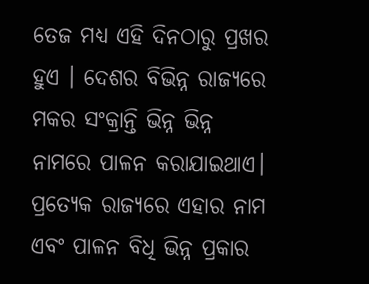ତେଜ ମଧ୍ୟ ଏହି ଦିନଠାରୁ ପ୍ରଖର ହୁଏ । ଦେଶର ବିଭିନ୍ନ ରାଜ୍ୟରେ ମକର ସଂକ୍ରାନ୍ତି ଭିନ୍ନ ଭିନ୍ନ ନାମରେ ପାଳନ କରାଯାଇଥାଏ। ପ୍ରତ୍ୟେକ ରାଜ୍ୟରେ ଏହାର ନାମ ଏବଂ ପାଳନ ବିଧି ଭିନ୍ନ ପ୍ରକାର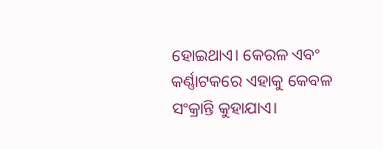ହୋଇଥାଏ। କେରଳ ଏବଂ କର୍ଣ୍ଣାଟକରେ ଏହାକୁ କେବଳ ସଂକ୍ରାନ୍ତି କୁହାଯାଏ।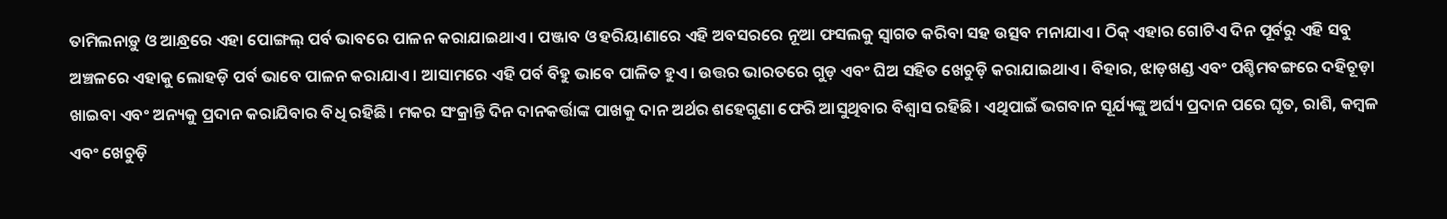ତାମିଲନାଡ଼ୁ ଓ ଆନ୍ଧ୍ରରେ ଏହା ପୋଙ୍ଗଲ୍‌ ପର୍ବ ଭାବରେ ପାଳନ କରାଯାଇଥାଏ। ପଞ୍ଜାବ ଓ ହରିୟାଣାରେ ଏହି ଅବସରରେ ନୂଆ ଫସଲକୁ ସ୍ବାଗତ କରିବା ସହ ଉତ୍ସବ ମନାଯାଏ। ଠିକ୍ ଏହାର ଗୋଟିଏ ଦିନ ପୂର୍ବରୁ ଏହି ସବୁ ଅଞ୍ଚଳରେ ଏହାକୁ ଲୋହଡ଼ି ପର୍ବ ଭାବେ ପାଳନ କରାଯାଏ। ଆସାମରେ ଏହି ପର୍ବ ବିହୁ ଭାବେ ପାଳିତ ହୁଏ। ଉତ୍ତର ଭାରତରେ ଗୁଡ଼ ଏବଂ ଘିଅ ସହିତ ଖେଚୁଡ଼ି କରାଯାଇଥାଏ। ବିହାର, ଝାଡ଼ଖଣ୍ଡ ଏବଂ ପଶ୍ଚିମବଙ୍ଗରେ ଦହିଚୂଡ଼ା ଖାଇବା ଏବଂ ଅନ୍ୟକୁ ପ୍ରଦାନ କରାଯିବାର ବିଧି ରହିଛି। ମକର ସଂକ୍ରାନ୍ତି ଦିନ ଦାନକର୍ତ୍ତାଙ୍କ ପାଖକୁ ଦାନ ଅର୍ଥର ଶହେଗୁଣା ଫେରି ଆସୁଥିବାର ବିଶ୍ବାସ ରହିଛି। ଏଥିପାଇଁ ଭଗବାନ ସୂର୍ଯ୍ୟଙ୍କୁ ଅର୍ଘ୍ୟ ପ୍ରଦାନ ପରେ ଘୃତ, ରାଶି, କମ୍ବଳ ଏବଂ ଖେଚୁଡ଼ି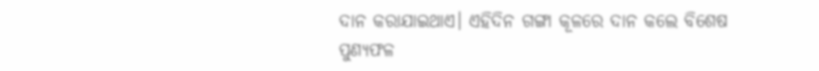ଦାନ କରାଯାଇଥାଏ। ଏହିଦିନ ଗଙ୍ଗା କୂଳରେ ଦାନ କଲେ ବିଶେଷ ପୁଣ୍ୟଫଳ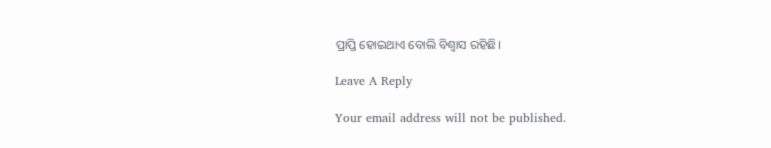ପ୍ରାପ୍ତି ହୋଇଥାଏ ବୋଲି ବିଶ୍ବାସ ରହିଛି।

Leave A Reply

Your email address will not be published.